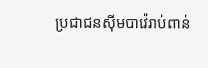ប្រជាជនស៊ីមបាវ៉េរាប់ពាន់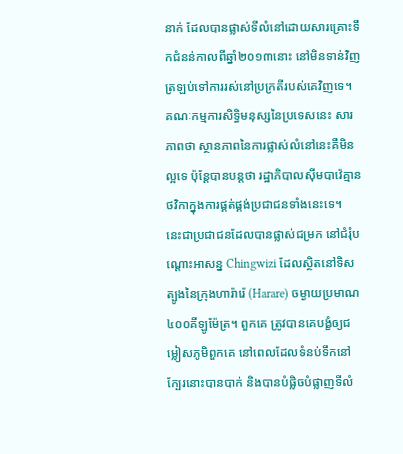នាក់ ដែលបានផ្លាស់ទីលំនៅដោយសារគ្រោះទឹកជំនន់កាលពីឆ្នាំ២០១៣នោះ នៅមិនទាន់វិញត្រឡប់ទៅការរស់នៅប្រក្រតីរបស់គេវិញទេ។ គណៈកម្មការសិទ្ធិមនុស្សនៃប្រទេសនេះ សារភាពថា ស្ថានភាពនៃការផ្លាស់លំនៅនេះគឺមិនល្អទេ ប៉ុន្តែបានបន្តថា រដ្ឋាភិបាលស៊ីមបាវ៉េគ្មានថវិកាក្នុងការផ្គត់ផ្គង់ប្រជាជនទាំងនេះទេ។
នេះជាប្រជាជនដែលបានផ្លាស់ជម្រក នៅជំរុំបណ្តោះអាសន្ន Chingwizi ដែលស្ថិតនៅទិសត្បូងនៃក្រុងហារ៉ារ៉េ (Harare) ចម្ងាយប្រមាណ៤០០គីឡូម៉ែត្រ។ ពួកគេ ត្រូវបានគេបង្ខំឲ្យជម្លៀសភូមិពួកគេ នៅពេលដែលទំនប់ទឹកនៅក្បែរនោះបានបាក់ និងបានបំផ្លិចបំផ្លាញទីលំ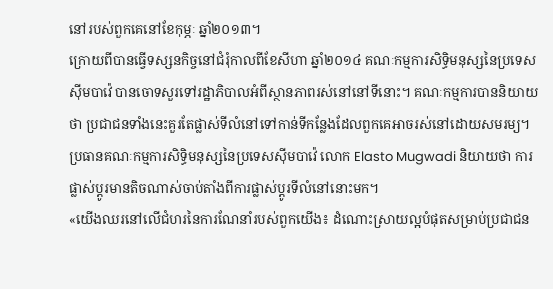នៅរបស់ពួកគេនៅខែកុម្ភៈ ឆ្នាំ២០១៣។
ក្រោយពីបានធ្វើទស្សនកិច្ចនៅជំរុំកាលពីខែសីហា ឆ្នាំ២០១៤ គណៈកម្មការសិទ្ធិមនុស្សនៃប្រទេសស៊ីមបាវ៉េ បានចោទសួរទៅរដ្ឋាភិបាលអំពីស្ថានភាពរស់នៅនៅទីនោះ។ គណៈកម្មការបាននិយាយថា ប្រជាជនទាំងនេះគួរតែផ្លាស់ទីលំនៅទៅកាន់ទីកន្លែងដែលពួកគេអាចរស់នៅដោយសមរម្យ។ ប្រធានគណៈកម្មការសិទ្ធិមនុស្សនៃប្រទេសស៊ីមបាវ៉េ លោក Elasto Mugwadi និយាយថា ការផ្លាស់ប្តូរមានតិចណាស់ចាប់តាំងពីការផ្លាស់ប្តូរទីលំនៅនោះមក។
«យើងឈរនៅលើជំហរនៃការណែនាំរបស់ពួកយើង៖ ដំណោះស្រាយល្អបំផុតសម្រាប់ប្រជាជន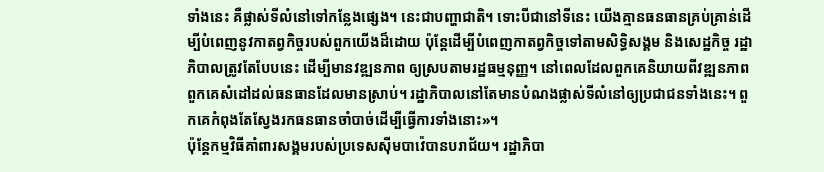ទាំងនេះ គឺផ្លាស់ទីលំនៅទៅកន្លែងផ្សេង។ នេះជាបញ្ហាជាតិ។ ទោះបីជានៅទីនេះ យើងគ្មានធនធានគ្រប់គ្រាន់ដើម្បីបំពេញនូវកាតព្វកិច្ចរបស់ពួកយើងដ៏ដោយ ប៉ុន្តែដើម្បីបំពេញកាតព្វកិច្ចទៅតាមសិទ្ធិសង្គម និងសេដ្ឋកិច្ច រដ្ឋាភិបាលត្រូវតែបែបនេះ ដើម្បីមានវឌ្ឍនភាព ឲ្យស្របតាមរដ្ឋធម្មនុញ្ញ។ នៅពេលដែលពួកគេនិយាយពីវឌ្ឍនភាព ពួកគេសំដៅដល់ធនធានដែលមានស្រាប់។ រដ្ឋាភិបាលនៅតែមានបំណងផ្លាស់ទីលំនៅឲ្យប្រជាជនទាំងនេះ។ ពួកគេកំពុងតែស្វែងរកធនធានចាំបាច់ដើម្បីធ្វើការទាំងនោះ»។
ប៉ុន្តែកម្មវិធីគាំពារសង្គមរបស់ប្រទេសស៊ីមបាវ៉េបានបរាជ័យ។ រដ្ឋាភិបា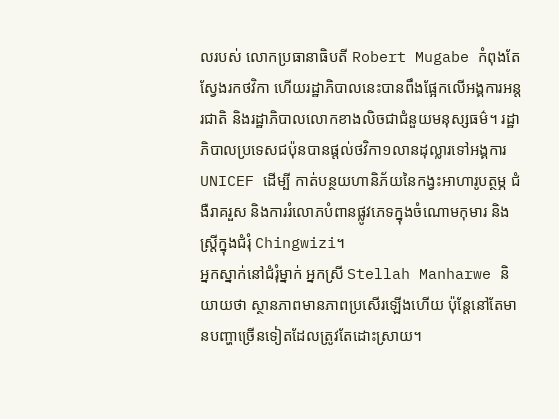លរបស់ លោកប្រធានាធិបតី Robert Mugabe កំពុងតែស្វែងរកថវិកា ហើយរដ្ឋាភិបាលនេះបានពឹងផ្អែកលើអង្គការអន្តរជាតិ និងរដ្ឋាភិបាលលោកខាងលិចជាជំនួយមនុស្សធម៌។ រដ្ឋាភិបាលប្រទេសជប៉ុនបានផ្តល់ថវិកា១លានដុល្លារទៅអង្គការ UNICEF ដើម្បី កាត់បន្ថយហានិភ័យនៃកង្វះអាហារូបត្ថម្ភ ជំងឺរាគរួស និងការរំលោភបំពានផ្លូវភេទក្នុងចំណោមកុមារ និងស្រ្តីក្នុងជំរុំ Chingwizi។
អ្នកស្នាក់នៅជំរុំម្នាក់ អ្នកស្រី Stellah Manharwe និយាយថា ស្ថានភាពមានភាពប្រសើរឡើងហើយ ប៉ុន្តែនៅតែមានបញ្ហាច្រើនទៀតដែលត្រូវតែដោះស្រាយ។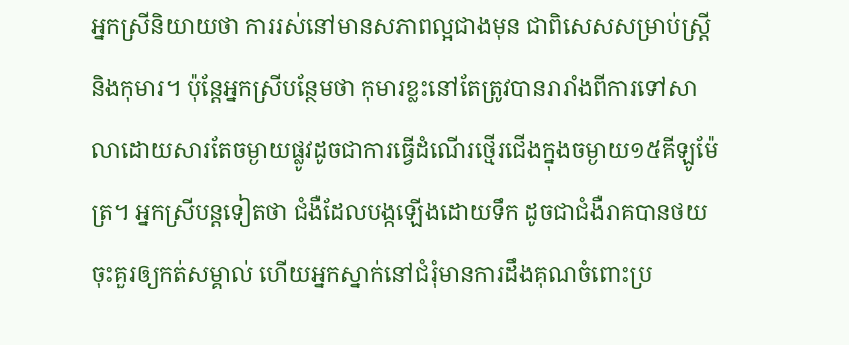អ្នកស្រីនិយាយថា ការរស់នៅមានសភាពល្អជាងមុន ជាពិសេសសម្រាប់ស្រ្តី និងកុមារ។ ប៉ុន្តែអ្នកស្រីបន្ថែមថា កុមារខ្លះនៅតែត្រូវបានរារាំងពីការទៅសាលាដោយសារតែចម្ងាយផ្លូវដូចជាការធ្វើដំណើរថ្មើរជើងក្នុងចម្ងាយ១៥គីឡូម៉ែត្រ។ អ្នកស្រីបន្តទៀតថា ជំងឺដែលបង្កឡើងដោយទឹក ដូចជាជំងឺរាគបានថយចុះគួរឲ្យកត់សម្គាល់ ហើយអ្នកស្នាក់នៅជំរុំមានការដឹងគុណចំពោះប្រ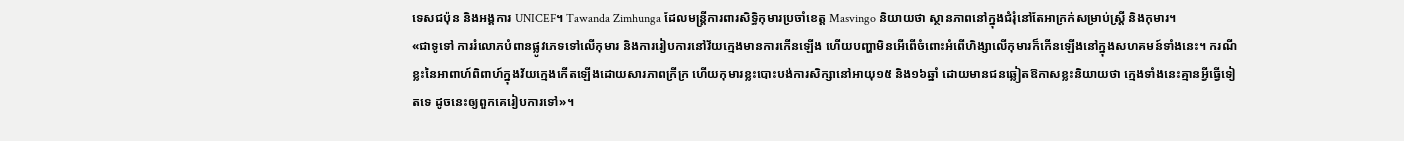ទេសជប៉ុន និងអង្គការ UNICEF។ Tawanda Zimhunga ដែលមន្រ្តីការពារសិទ្ធិកុមារប្រចាំខេត្ត Masvingo និយាយថា ស្ថានភាពនៅក្នុងជំរុំនៅតែអាក្រក់សម្រាប់ស្ត្រី និងកុមារ។
«ជាទូទៅ ការរំលោភបំពានផ្លូវភេទទៅលើកុមារ និងការរៀបការនៅវ័យក្មេងមានការកើនឡើង ហើយបញ្ហាមិនអើពើចំពោះអំពើហិង្សាលើកុមារក៏កើនឡើងនៅក្នុងសហគមន៍ទាំងនេះ។ ករណីខ្លះនៃអាពាហ៍ពិពាហ៍ក្នុងវ័យក្មេងកើតឡើងដោយសារភាពក្រីក្រ ហើយកុមារខ្លះបោះបង់ការសិក្សានៅអាយុ១៥ និង១៦ឆ្នាំ ដោយមានជនឆ្លៀតឱកាសខ្លះនិយាយថា ក្មេងទាំងនេះគ្មានអ្វីធ្វើទៀតទេ ដូចនេះឲ្យពួកគេរៀបការទៅ»។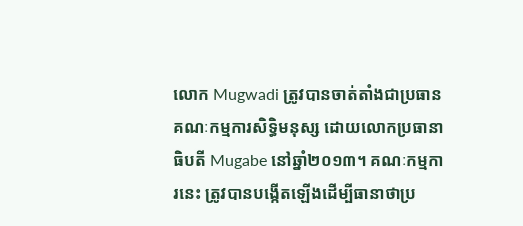លោក Mugwadi ត្រូវបានចាត់តាំងជាប្រធានគណៈកម្មការសិទ្ធិមនុស្ស ដោយលោកប្រធានាធិបតី Mugabe នៅឆ្នាំ២០១៣។ គណៈកម្មការនេះ ត្រូវបានបង្កើតឡើងដើម្បីធានាថាប្រ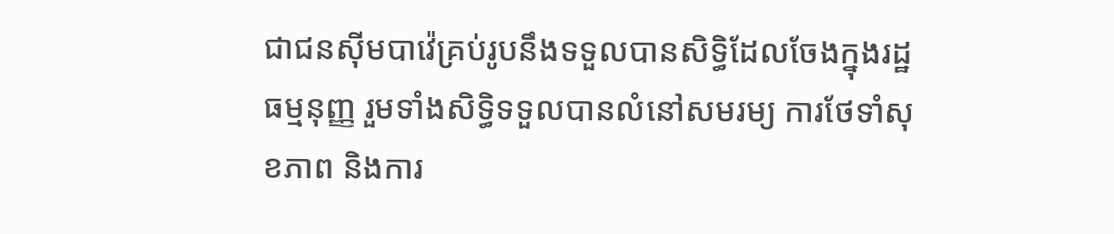ជាជនស៊ីមបាវ៉េគ្រប់រូបនឹងទទួលបានសិទ្ធិដែលចែងក្នុងរដ្ឋធម្មនុញ្ញ រួមទាំងសិទ្ធិទទួលបានលំនៅសមរម្យ ការថែទាំសុខភាព និងការ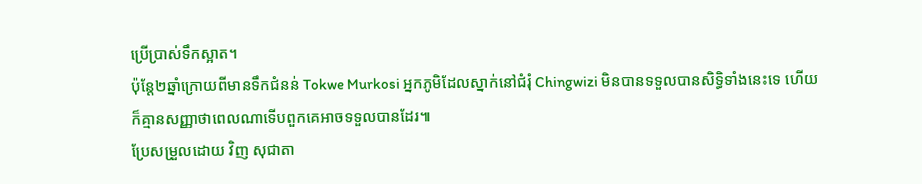ប្រើប្រាស់ទឹកស្អាត។
ប៉ុន្តែ២ឆ្នាំក្រោយពីមានទឹកជំនន់ Tokwe Murkosi អ្នកភូមិដែលស្នាក់នៅជំរុំ Chingwizi មិនបានទទួលបានសិទ្ធិទាំងនេះទេ ហើយក៏គ្មានសញ្ញាថាពេលណាទើបពួកគេអាចទទួលបានដែរ៕
ប្រែសម្រួលដោយ វិញ សុជាតា